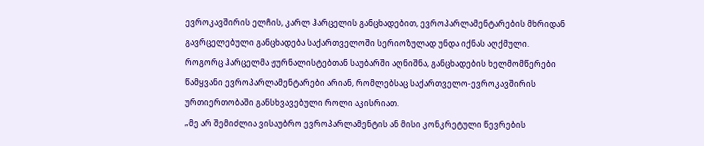ევროკავშირის ელჩის, კარლ ჰარცელის განცხადებით, ევროპარლამენტარების მხრიდან გავრცელებული განცხადება საქართველოში სერიოზულად უნდა იქნას აღქმული.
როგორც ჰარცელმა ჟურნალისტებთან საუბარში აღნიშნა, განცხადების ხელმომწერები წამყვანი ევროპარლამენტარები არიან, რომლებსაც საქართველო-ევროკავშირის ურთიერთობაში განსხვავებული როლი აკისრიათ.
„მე არ შემიძლია ვისაუბრო ევროპარლამენტის ან მისი კონკრეტული წევრების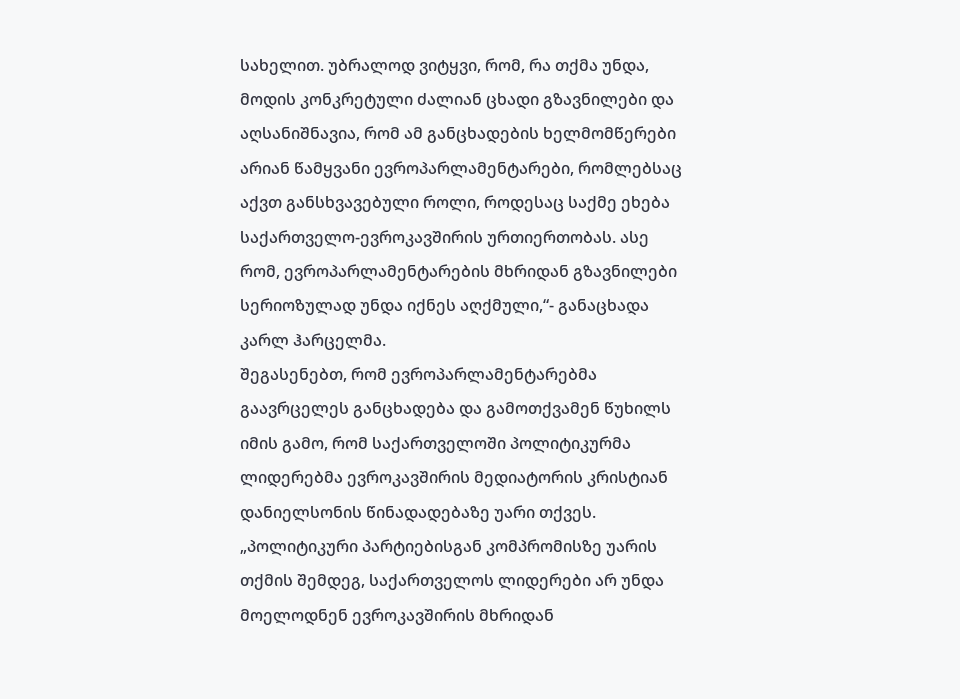სახელით. უბრალოდ ვიტყვი, რომ, რა თქმა უნდა, მოდის კონკრეტული ძალიან ცხადი გზავნილები და აღსანიშნავია, რომ ამ განცხადების ხელმომწერები არიან წამყვანი ევროპარლამენტარები, რომლებსაც აქვთ განსხვავებული როლი, როდესაც საქმე ეხება საქართველო-ევროკავშირის ურთიერთობას. ასე რომ, ევროპარლამენტარების მხრიდან გზავნილები სერიოზულად უნდა იქნეს აღქმული,“- განაცხადა კარლ ჰარცელმა.
შეგასენებთ, რომ ევროპარლამენტარებმა გაავრცელეს განცხადება და გამოთქვამენ წუხილს იმის გამო, რომ საქართველოში პოლიტიკურმა ლიდერებმა ევროკავშირის მედიატორის კრისტიან დანიელსონის წინადადებაზე უარი თქვეს.
„პოლიტიკური პარტიებისგან კომპრომისზე უარის თქმის შემდეგ, საქართველოს ლიდერები არ უნდა მოელოდნენ ევროკავშირის მხრიდან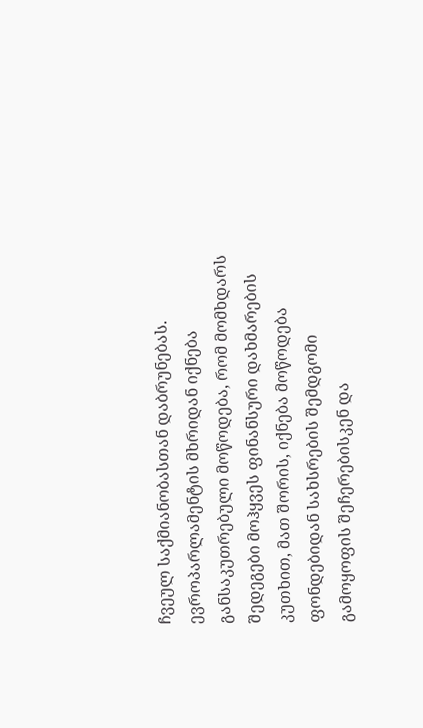ჩვეულ საქმიანობასთან დაბრუნებას. ევროპარლამენტის მხრიდან იქნება განსაკუთრებული მოწოდება, რომ მომხდარს შედეგები მოჰყვეს ფინანსური დახმარების კუთხით, მათ შორის, იქნება მოწოდება ფონდებიდან სახსრების შემდგომი გამოყოფის შეჩერებისკენ და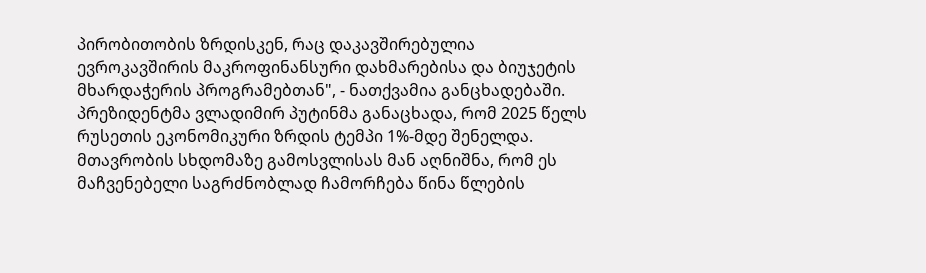პირობითობის ზრდისკენ, რაც დაკავშირებულია ევროკავშირის მაკროფინანსური დახმარებისა და ბიუჯეტის მხარდაჭერის პროგრამებთან", - ნათქვამია განცხადებაში.
პრეზიდენტმა ვლადიმირ პუტინმა განაცხადა, რომ 2025 წელს რუსეთის ეკონომიკური ზრდის ტემპი 1%-მდე შენელდა.
მთავრობის სხდომაზე გამოსვლისას მან აღნიშნა, რომ ეს მაჩვენებელი საგრძნობლად ჩამორჩება წინა წლების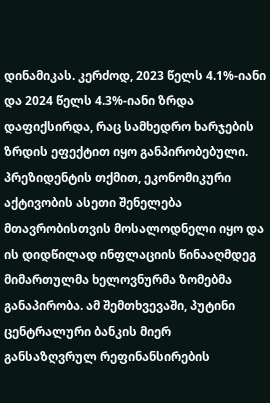დინამიკას. კერძოდ, 2023 წელს 4.1%-იანი და 2024 წელს 4.3%-იანი ზრდა დაფიქსირდა, რაც სამხედრო ხარჯების ზრდის ეფექტით იყო განპირობებული.
პრეზიდენტის თქმით, ეკონომიკური აქტივობის ასეთი შენელება მთავრობისთვის მოსალოდნელი იყო და ის დიდწილად ინფლაციის წინააღმდეგ მიმართულმა ხელოვნურმა ზომებმა განაპირობა. ამ შემთხვევაში, პუტინი ცენტრალური ბანკის მიერ განსაზღვრულ რეფინანსირების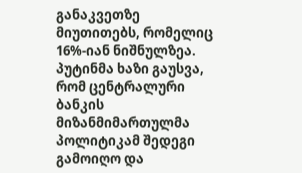განაკვეთზე მიუთითებს, რომელიც 16%-იან ნიშნულზეა.
პუტინმა ხაზი გაუსვა, რომ ცენტრალური ბანკის მიზანმიმართულმა პოლიტიკამ შედეგი გამოიღო და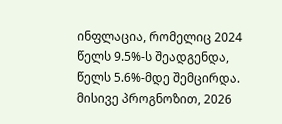ინფლაცია, რომელიც 2024 წელს 9.5%-ს შეადგენდა, წელს 5.6%-მდე შემცირდა. მისივე პროგნოზით, 2026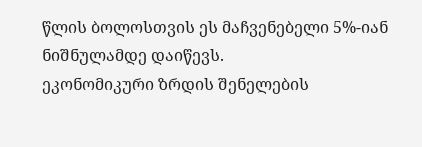წლის ბოლოსთვის ეს მაჩვენებელი 5%-იან ნიშნულამდე დაიწევს.
ეკონომიკური ზრდის შენელების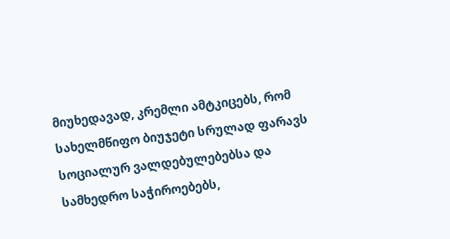მიუხედავად, კრემლი ამტკიცებს, რომ სახელმწიფო ბიუჯეტი სრულად ფარავს სოციალურ ვალდებულებებსა და სამხედრო საჭიროებებს,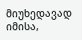მიუხედავად იმისა,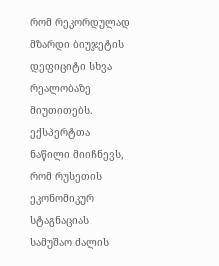რომ რეკორდულად მზარდი ბიუჯეტის დეფიციტი სხვა რეალობაზე მიუთითებს.
ექსპერტთა ნაწილი მიიჩნევს, რომ რუსეთის ეკონომიკურ სტაგნაციას სამუშაო ძალის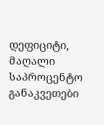დეფიციტი, მაღალი საპროცენტო განაკვეთები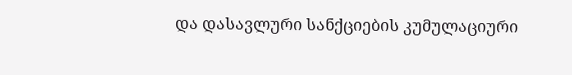და დასავლური სანქციების კუმულაციური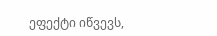ეფექტი იწვევს,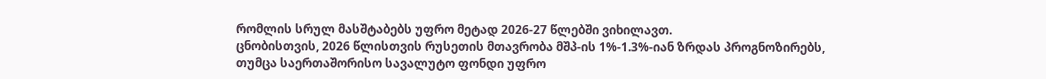რომლის სრულ მასშტაბებს უფრო მეტად 2026-27 წლებში ვიხილავთ.
ცნობისთვის, 2026 წლისთვის რუსეთის მთავრობა მშპ-ის 1%-1.3%-იან ზრდას პროგნოზირებს, თუმცა საერთაშორისო სავალუტო ფონდი უფრო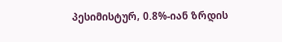პესიმისტურ, 0.8%-იან ზრდის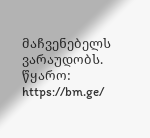მაჩვენებელს ვარაუდობს.
წყარო: https://bm.ge/